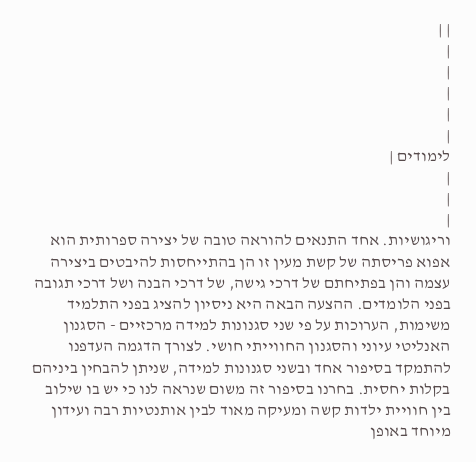| |
|
|
|
|
|
לימודים |
|
|
|
וריגושיות. אחד התנאים להוראה טובה של יצירה ספרותית הוא אפוא פריסתה של קשת מעין זו הן בהתייחסות להיבטים ביצירה עצמה והן בפתיחתם של דרכי גישה, של דרכי הבנה ושל דרכי תגובה בפני הלומדים. ההצעה הבאה היא ניסיון להציג בפני התלמיד משימות, הערוכות על פי שני סגנונות למידה מרכזיים - הסגנון האנליטי עיוני והסגנון החווייתי חושי. לצורך הדגמה העדפנו להתמקד בסיפור אחד ובשני סגנונות למידה, שניתן להבחין ביניהם בקלות יחסית. בחרנו בסיפור זה משום שנראה לנו כי יש בו שילוב בין חוויית ילדות קשה ומעיקה מאוד לבין אותנטיות רבה ועידון מיוחד באופן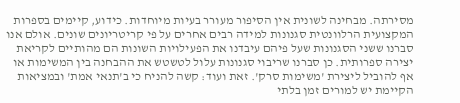מסירתה. מבחינה לשונית אין הסיפור מעורר בעיות מיוחדות. כידוע, קיימים בספרות המקצועית הרלוונטית סגנונות למידה רבים אחרים על פי קריטריונים שונים. אולם אנו סברנו ששני הסגנונות שעל פיהם עיבדנו את הפעילויות השונות הם מהותיים לקריאת יצירה ספרותית. כן סברנו שריבוי סגנונות עלול לטשטש את ההבחנה בין המשימות או אף להוביל ליצירת 'משימות סרק'. זאת ועוד: קשה להניח כי ב'תנאי אמת' ובמציאות הקיימת יש למורים זמן בלתי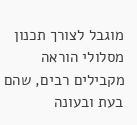מוגבל לצורך תכנון מסלולי הוראה מקבילים רבים, שהם בעת ובעונה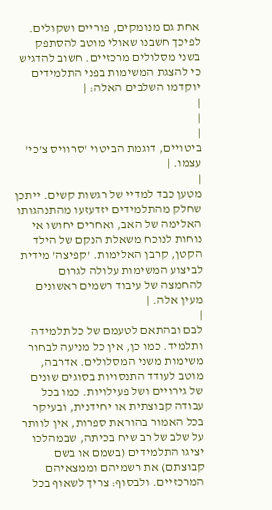אחת גם מנומקים, פוריים ושקולים. לפיכך חשבנו שאולי מוטב להסתפק בשני מסלולים מרכזיים. חשוב להדגיש כי להצגת המשימות בפני התלמידים יוקדמו השלבים האלה: |
|
|
|
ביטויים, דוגמת הביטוי 'סרוויס צ'כי' עצמו. |
|
מטען כבד למדיי של רגשות קשים. ייתכן שחלק מהתלמידים יזדעזעו מהתנהגותו האלימה של האב, ואחרים יחושו אי נוחות לנוכח משאלת הנקם של הילד הקטן, קרבן האלימות. 'קפיצה' מידית לביצוע המשימות עלולה לגרום להחמצה של עיבוד רשמים ראשונים מעין אלה. |
|
לבם ובהתאם לטעמם של כל תלמידה ותלמיד. כמו כן, אין כל מניעה לבחור משימות משני המסלולים. אדרבה, מוטב לעודד התנסויות בסוגים שונים של גירויים ושל פעילויות. כמו בכל עבודה קבוצתית או יחידנית, ובעיקר בכל האמור בהוראת ספרות, אין לוותר על שלב של רב שיח בכיתה, שבמהלכו יציגו התלמידים (בשמם או בשם קבוצתם) את רשמיהם וממצאיהם המרכזיים. ולבסוף: צריך לשאוף בכל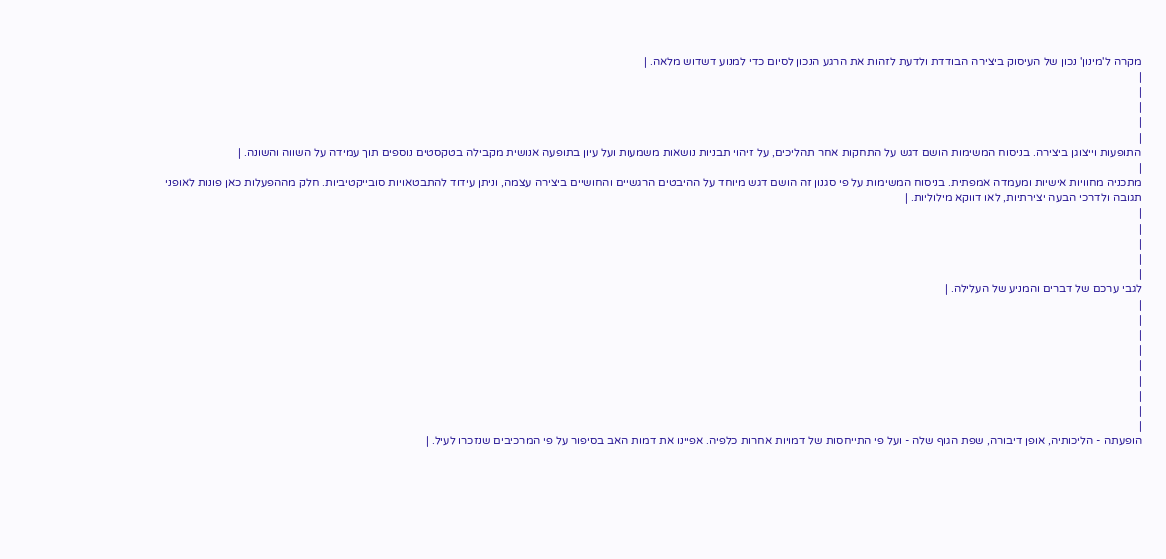מקרה ל'מינון' נכון של העיסוק ביצירה הבודדת ולדעת לזהות את הרגע הנכון לסיום כדי למנוע דשדוש מלאה. |
|
|
|
|
|
התופעות וייצוגן ביצירה. בניסוח המשימות הושם דגש על התחקות אחר תהליכים, על זיהוי תבניות נושאות משמעות ועל עיון בתופעה אנושית מקבילה בטקסטים נוספים תוך עמידה על השווה והשונה. |
|
מתכניה מחוויות אישיות ומעמדה אמפתית. בניסוח המשימות על פי סגנון זה הושם דגש מיוחד על ההיבטים הרגשיים והחושיים ביצירה עצמה, וניתן עידוד להתבטאויות סובייקטיביות. חלק מההפעלות כאן פונות לאופני תגובה ולדרכי הבעה יצירתיות, לאו דווקא מילוליות. |
|
|
|
|
|
לגבי ערכם של דברים והמניע של העלילה. |
|
|
|
|
|
|
|
|
|
הופעתה - הליכותיה, אופן דיבורה, שפת הגוף שלה - ועל פי התייחסות של דמויות אחרות כלפיה. אפיינו את דמות האב בסיפור על פי המרכיבים שנזכרו לעיל. |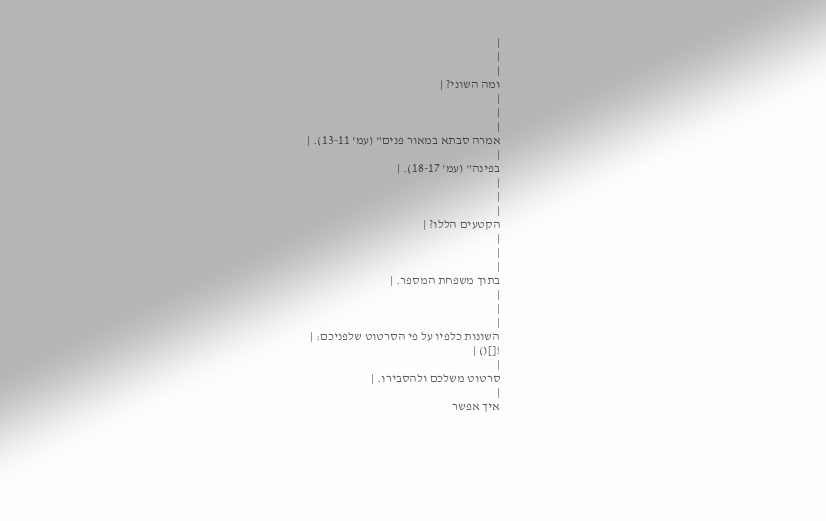|
|
|
ומה השוני? |
|
|
|
אמרה סבתא במאור פנים" (עמ' 13-11). |
|
בפינה" (עמ' 18-17). |
|
|
|
הקטעים הללו? |
|
|
|
בתוך משפחת המספר. |
|
|
|
השונות כלפיו על פי הסרטוט שלפניכם: |
![]() |
|
סרטוט משלכם ולהסבירו. |
|
איך אפשר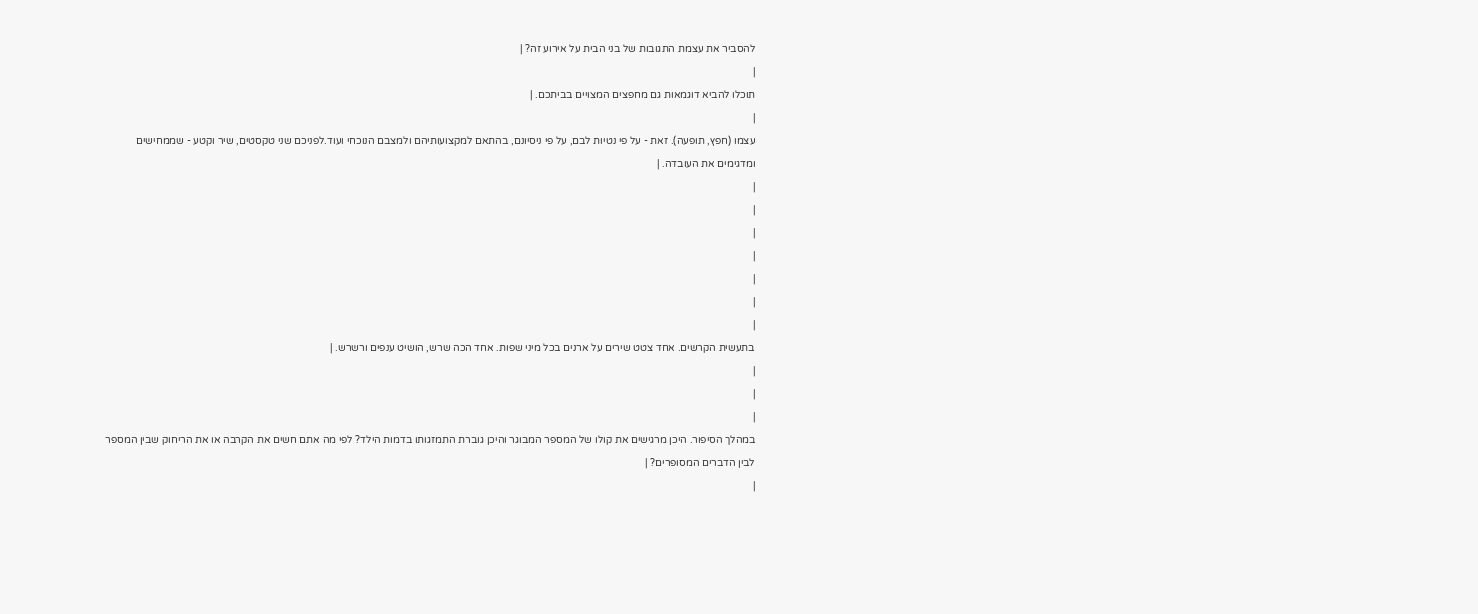להסביר את עצמת התגובות של בני הבית על אירוע זה? |
|
תוכלו להביא דוגמאות גם מחפצים המצויים בביתכם. |
|
עצמו (חפץ, תופעה). זאת - על פי נטיות לבם, על פי ניסיונם, בהתאם למקצועותיהם ולמצבם הנוכחי ועוד.לפניכם שני טקסטים, שיר וקטע - שממחישים ומדגימים את העובדה. |
|
|
|
|
|
|
|
בתעשית הקרשים. אחד צטט שירים על ארנים בכל מיני שפות. אחד הכה שרש, הושיט ענפים ורשרש. |
|
|
|
במהלך הסיפור. היכן מרגישים את קולו של המספר המבוגר והיכן גוברת התמזגותו בדמות הילד? לפי מה אתם חשים את הקרבה או את הריחוק שבין המספר לבין הדברים המסופרים? |
|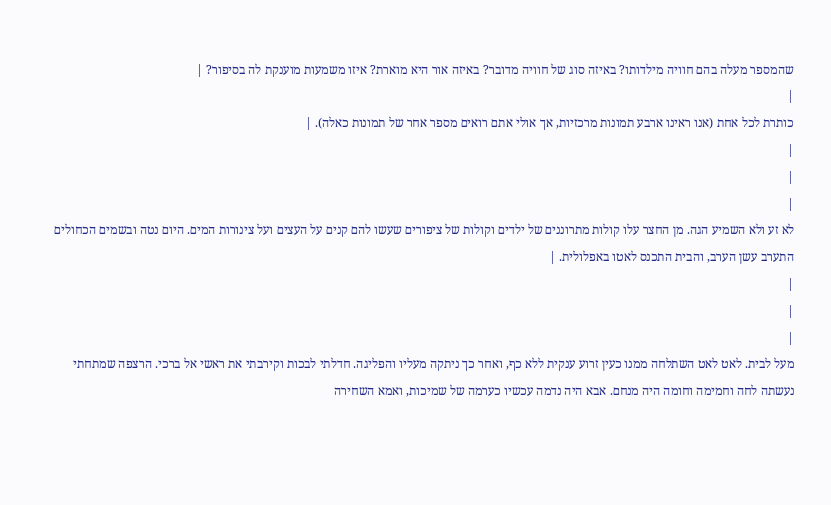שהמספר מעלה בהם חוויה מילדותו? באיזה סוג של חוויה מדובר? באיזה אור היא מוארת? איזו משמעות מוענקת לה בסיפור? |
|
כותרת לכל אחת (אנו ראינו ארבע תמונות מרכזיות, אך אולי אתם רואים מספר אחר של תמונות כאלה). |
|
|
|
לא זע ולא השמיע הגה. מן החצר עלו קולות מתרוננים של ילדים וקולות של ציפורים שעשו להם קנים על העצים ועל צינורות המים. היום נטה ובשמים הכחולים התערב עשן הערב, והבית התכנס לאטו באפלולית. |
|
|
|
מעל לבית. לאט לאט השתלחה ממנו כעין זרוע ענקית ללא כף, ואחר כך ניתקה מעליו והפליגה. חדלתי לבכות וקירבתי את ראשי אל ברכי. הרצפה שמתחתי נעשתה לחה וחמימה וחומה היה מנחם. אבא היה נדמה עכשיו כערמה של שמיכות, ואמא השחירה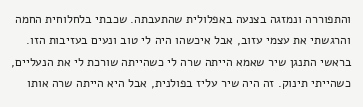והתפוררה ונמזגה בצנעה באפלולית שהתעבתה. שכבתי בלחלוחית החמה והרגשתי את עצמי עזוב, אבל איכשהו היה לי טוב ונעים בעזיבות הזו. בראשי התנגן שיר שאמא הייתה שרה לי כשהייתה שורכת לי את הנעליים, כשהייתי תינוק. זה היה שיר עליז בפולנית, אבל היא הייתה שרה אותו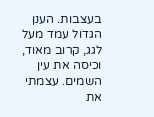בעצבות. הענן הגדול עמד מעל לגג, קרוב מאוד, וכיסה את עין השמים. עצמתי את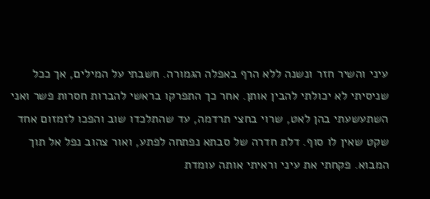עיני והשיר חזר ונשנה ללא הרף באפלה הגמורה. חשבתי על המילים, אך ככל שניסיתי לא יכולתי להבין אותן. אחר כך התפרקו בראשי להברות חסרות פשר ואני השתעשעתי בהן לאט, שרוי בחצי תרדמה, עד שהתלכדו שוב והפכו לזמזום אחד שקט שאין לו סוף. דלת חדרה של סבתא נפתחה לפתע, ואור צהוב נפל אל תוך המבוא. פקחתי את עיני וראיתי אותה עומדת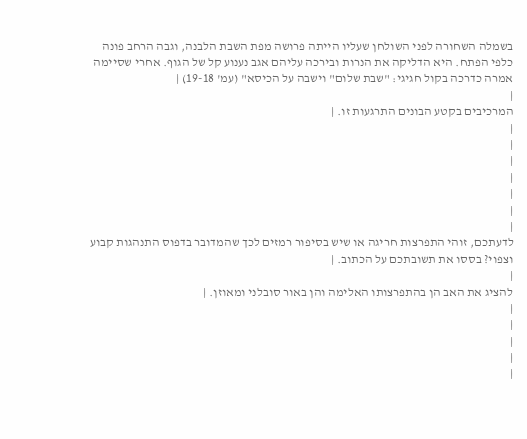בשמלה השחורה לפני השולחן שעליו הייתה פרושה מפת השבת הלבנה, וגבה הרחב פונה כלפי הפתח. היא הדליקה את הנרות ובירכה עליהם אגב נענוע קל של הגוף. אחרי שסיימה אמרה כדרכה בקול חגיגי: "שבת שלום" וישבה על הכיסא" (עמ' 19-18) |
|
המרכיבים בקטע הבונים התרגעות זו. |
|
|
|
|
|
|
|
לדעתכם, זוהי התפרצות חריגה או שיש בסיפור רמזים לכך שהמדובר בדפוס התנהגות קבוע וצפוי? בססו את תשובתכם על הכתוב. |
|
להציג את האב הן בהתפרצותו האלימה והן באור סובלני ומאוזן. |
|
|
|
|
|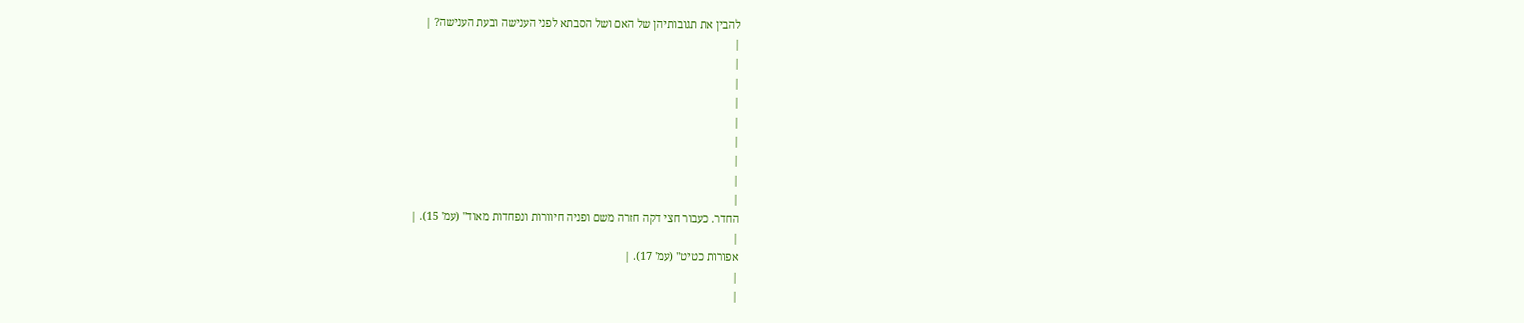להבין את תגובותיהן של האם ושל הסבתא לפני הענישה ובעת הענישה? |
|
|
|
|
|
|
|
|
|
החדר. כעבור חצי דקה חזרה משם ופניה חיוורות ונפחדות מאוד" (עמ' 15). |
|
אפורות כטיט" (עמ' 17). |
|
|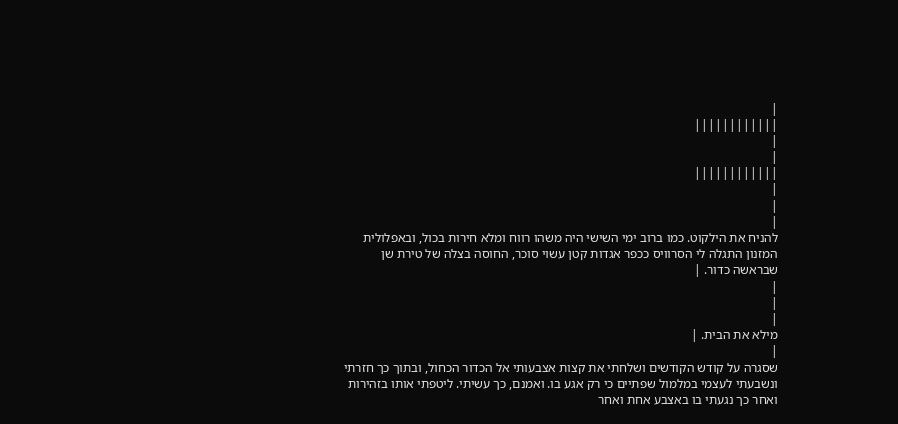|
||||||||||||
|
|
||||||||||||
|
|
|
להניח את הילקוט. כמו ברוב ימי השישי היה משהו רווח ומלא חירות בכול, ובאפלולית המזנון התגלה לי הסרוויס ככפר אגדות קטן עשוי סוכר, החוסה בצלה של טירת שן שבראשה כדור. |
|
|
|
מילא את הבית. |
|
שסגרה על קודש הקודשים ושלחתי את קצות אצבעותי אל הכדור הכחול, ובתוך כך חזרתי ונשבעתי לעצמי במלמול שפתיים כי רק אגע בו. ואמנם, כך עשיתי. ליטפתי אותו בזהירות ואחר כך נגעתי בו באצבע אחת ואחר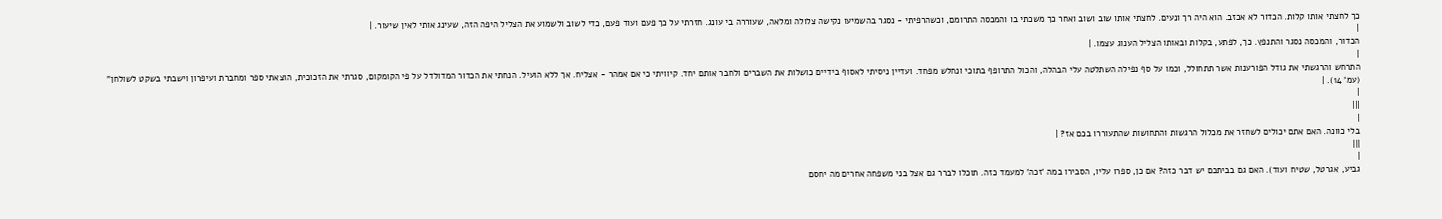כך לחצתי אותו קלות. הכדור לא אכזב. הוא היה רך ונעים. לחצתי אותו שוב ושוב ואחר כך משכתי בו והמכסה התרומם, וכשהרפיתי - נסגר בהשמיעו נקישה צלולה ומלאה, שעוררה בי עונג. חזרתי על כך פעם ועוד פעם, כדי לשוב ולשמוע את הצליל היפה הזה, שעינג אותי לאין שיעור. |
|
הכדור, והמכסה נסגר והתנפץ. כך, לפתע, בקלות ובאותו הצליל הענוג עצמו. |
|
התרחש והרגשתי את גודל הפורענות אשר תתחולל, וכמו על סף נפילה השתלטה עלי הבהלה, והכול התרופף בתוכי ונחלש מפחד. ועדיין ניסיתי לאסוף בידיים כושלות את השברים ולחבר אותם יחד. קיוויתי כי אם אמהר - אצליח. אך ללא הועיל. הנחתי את הכדור המדולדל על פי הקומקום, סגרתי את הזכוכית, הוצאתי ספר ומחברת ועיפרון וישבתי בשקט לשולחן" (עמ' 14). |
|
|||
|
בלי כוונה. האם אתם יכולים לשחזר את מכלול הרגשות והתחושות שהתעוררו בכם אז? |
|||
|
גביע, אגרטל, שטיח ועוד). האם גם בביתכם יש דבר כזה? אם כן, ספרו עליו, הסבירו במה 'זכה' למעמד כזה. תוכלו לברר גם אצל בני משפחה אחרים מה יחסם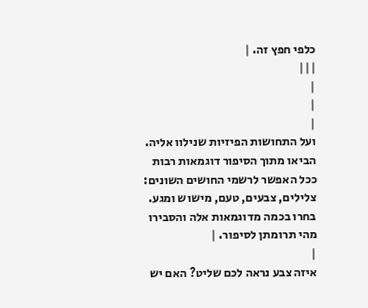כלפי חפץ זה. |
|||
|
|
|
ועל התחושות הפיזיות שנילוו אליה. הביאו מתוך הסיפור דוגמאות רבות ככל האפשר לרשמי החושים השונים: צלילים, צבעים, טעם, מישוש ומגע. בחרו בכמה מדוגמאות אלה והסבירו מהי תרומתן לסיפור. |
|
איזה צבע נראה לכם שליט? האם יש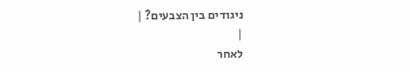ניגודים בין הצבעים? |
|
לאחר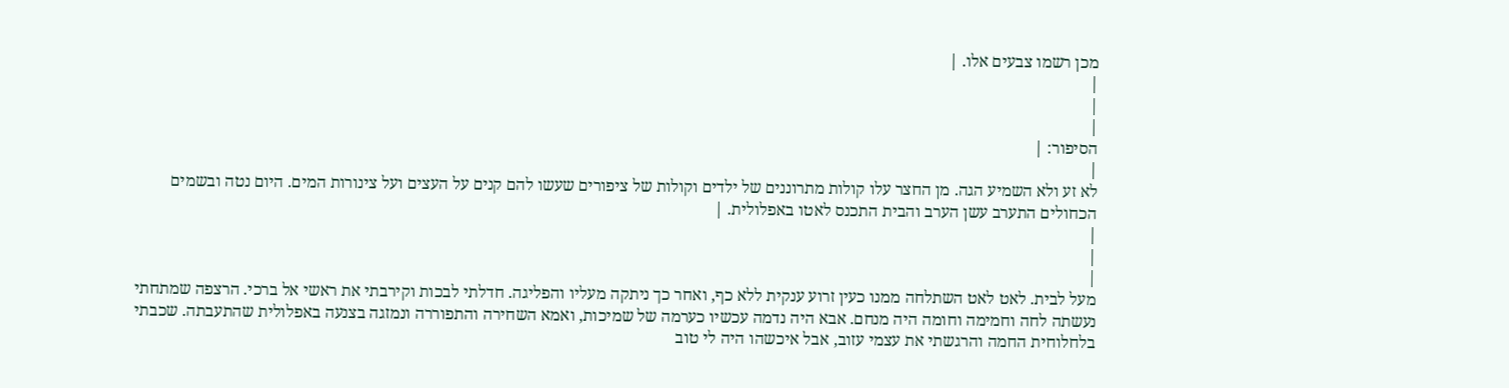מכן רשמו צבעים אלו. |
|
|
|
הסיפור: |
|
לא זע ולא השמיע הגה. מן החצר עלו קולות מתרוננים של ילדים וקולות של ציפורים שעשו להם קנים על העצים ועל צינורות המים. היום נטה ובשמים הכחולים התערב עשן הערב והבית התכנס לאטו באפלולית. |
|
|
|
מעל לבית. לאט לאט השתלחה ממנו כעין זרוע ענקית ללא כף, ואחר כך ניתקה מעליו והפליגה. חדלתי לבכות וקירבתי את ראשי אל ברכי. הרצפה שמתחתי נעשתה לחה וחמימה וחומה היה מנחם. אבא היה נדמה עכשיו כערמה של שמיכות, ואמא השחירה והתפוררה ונמזגה בצנעה באפלולית שהתעבתה. שכבתי בלחלוחית החמה והרגשתי את עצמי עזוב, אבל איכשהו היה לי טוב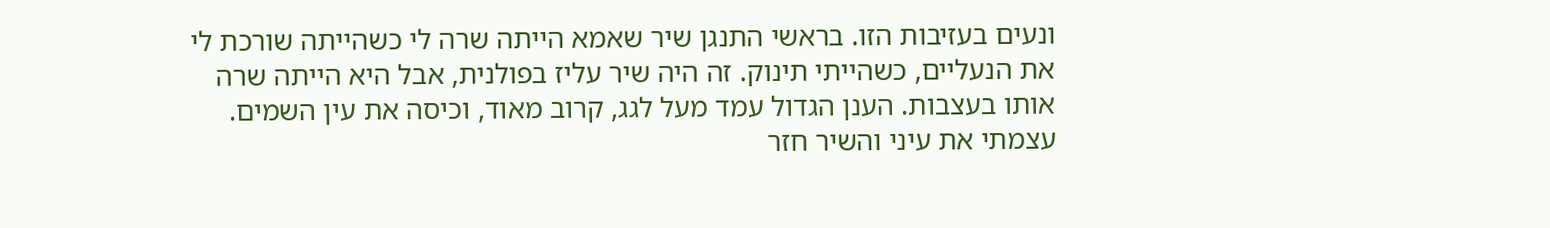ונעים בעזיבות הזו. בראשי התנגן שיר שאמא הייתה שרה לי כשהייתה שורכת לי את הנעליים, כשהייתי תינוק. זה היה שיר עליז בפולנית, אבל היא הייתה שרה אותו בעצבות. הענן הגדול עמד מעל לגג, קרוב מאוד, וכיסה את עין השמים. עצמתי את עיני והשיר חזר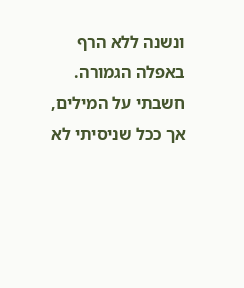ונשנה ללא הרף באפלה הגמורה. חשבתי על המילים, אך ככל שניסיתי לא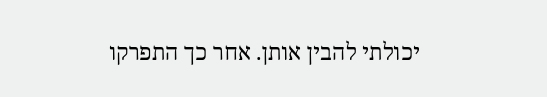יכולתי להבין אותן. אחר כך התפרקו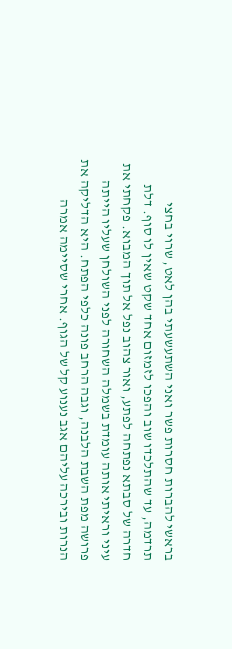בראשי להברות חסרות פשר ואני השתעשעתי בהן לאט, שרוי בחצי תרדמה, עד שהתלכדו שוב והפכו לזמזום אחד שקט שאין לו סוף. דלת חדרה של סבתא נפתחה לפתע, ואור צהוב נפל אל תוך המבוא. פקחתי את עיני וראיתי אותה עומדת בשמלה השחורה לפני השולחן שעליו הייתה פרושה מפת השבת הלבנה, וגבה הרחב פונה כלפי הפתח. היא הדליקה את הנרות ובירכה עליהם אגב נענוע קל של הגוף. אחרי שסיימה אמרה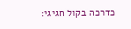כדרכה בקול חגיגי: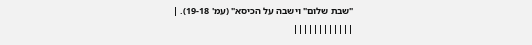"שבת שלום" וישבה על הכיסא" (עמ' 19-18). |
||||||||||||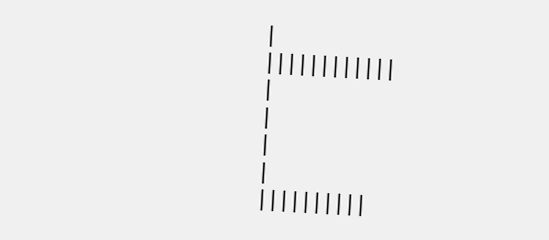|
||||||||||||
|
|
|
|
||||||||||